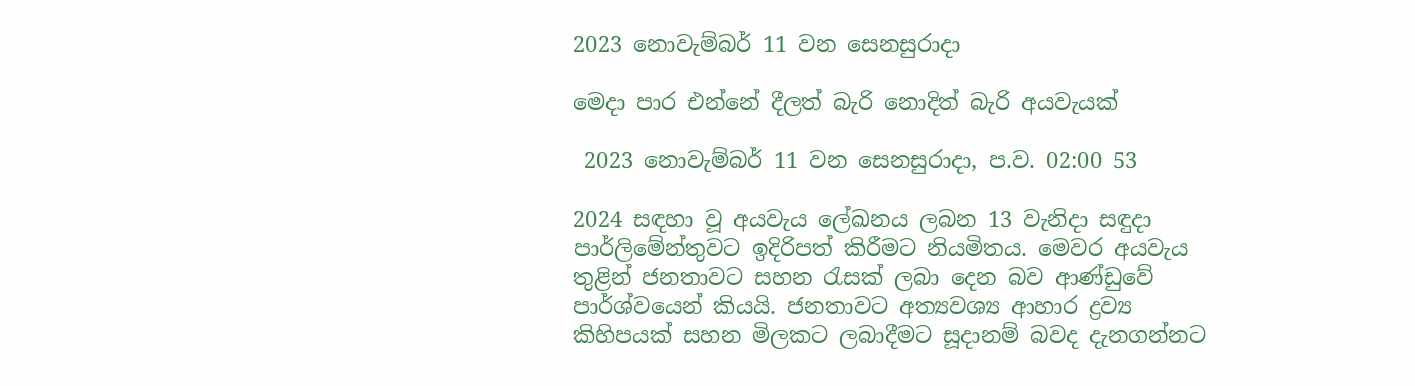2023 නොවැම්බර් 11 වන සෙනසුරාදා

මෙදා පාර එන්නේ දීලත් බැරි නොදිත් බැරි අයවැයක්

 2023 නොවැම්බර් 11 වන සෙනසුරාදා, ප.ව. 02:00 53

2024 සඳහා වූ අයවැය ලේඛනය ලබන 13 වැනිදා සඳුදා පාර්ලිමේන්තුවට ඉදිරිපත් කිරීමට නියමිතය. මෙවර අයවැය තුළින් ජනතාවට සහන රැසක් ලබා දෙන බව ආණ්ඩුවේ පාර්ශ්වයෙන් කියයි. ජනතාවට අත්‍යවශ්‍ය ආහාර ද්‍රව්‍ය කිහිපයක් සහන මිලකට ලබාදීමට සූදානම් බවද දැනගන්නට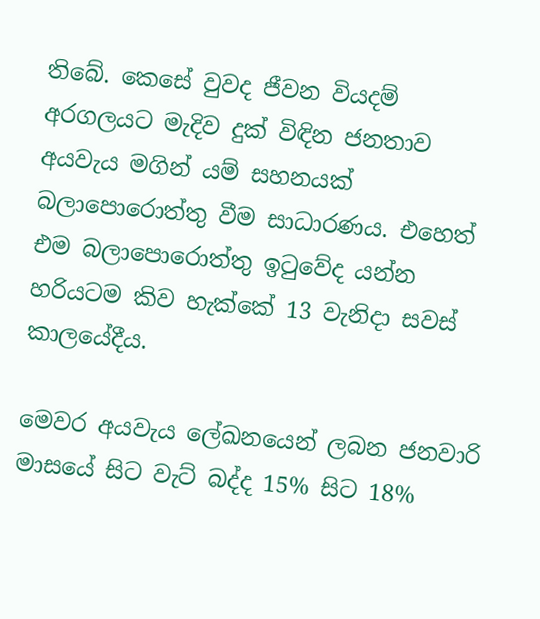තිබේ. කෙසේ වුවද ජීවන වියදම් අරගලයට මැදිව දුක් විඳින ජනතාව අයවැය මගින් යම් සහනයක් බලාපොරොත්තු වීම සාධාරණය. එහෙත් එම බලාපොරොත්තු ඉටුවේද යන්න හරියටම කිව හැක්කේ 13 වැනිදා සවස් කාලයේදීය.

මෙවර අයවැය ලේඛනයෙන් ලබන ජනවාරි මාසයේ සිට වැට් බද්ද 15% සිට 18%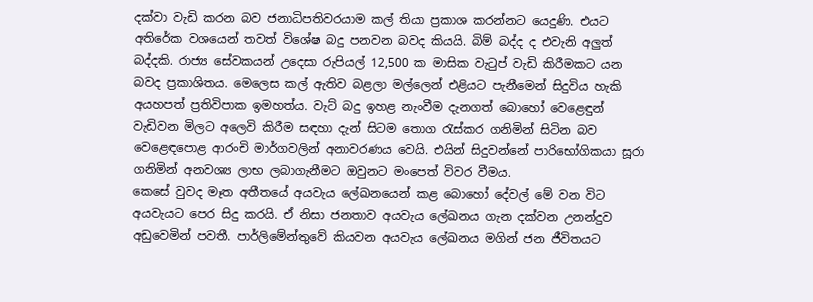දක්වා වැඩි කරන බව ජනාධිපතිවරයාම කල් තියා ප්‍රකාශ කරන්නට යෙදුණි. එයට අතිරේක වශයෙන් තවත් විශේෂ බදු පනවන බවද කියයි. බිම් බද්ද ද එවැනි අලුත් බද්දකි. රාජ්‍ය සේවකයන් උදෙසා රුපියල් 12,500 ක මාසික වැටුප් වැඩි කිරීමකට යන බවද ප්‍රකාශිතය. මෙලෙස කල් ඇතිව බළලා මල්ලෙන් එළියට පැනීමෙන් සිදුවිය හැකි අයහපත් ප්‍රතිවිපාක ඉමහත්ය. වැට් බදු ඉහළ නැංවීම දැනගත් බොහෝ වෙළෙඳුන් වැඩිවන මිලට අලෙවි කිරීම සඳහා දැන් සිටම තොග රැස්කර ගනිමින් සිටින බව වෙළෙඳපොළ ආරංචි මාර්ගවලින් අනාවරණය වෙයි. එයින් සිදුවන්නේ පාරිභෝගිකයා සූරා ගනිමින් අනවශ්‍ය ලාභ ලබාගැනීමට ඔවුනට මංපෙත් විවර වීමය.
කෙසේ වුවද මෑත අතීතයේ අයවැය ලේඛනයෙන් කළ බොහෝ දේවල් මේ වන විට අයවැයට පෙර සිදු කරයි. ඒ නිසා ජනතාව අයවැය ලේඛනය ගැන දක්වන උනන්දුව අඩුවෙමින් පවතී. පාර්ලිමේන්තුවේ කියවන අයවැය ලේඛනය මගින් ජන ජීවිතයට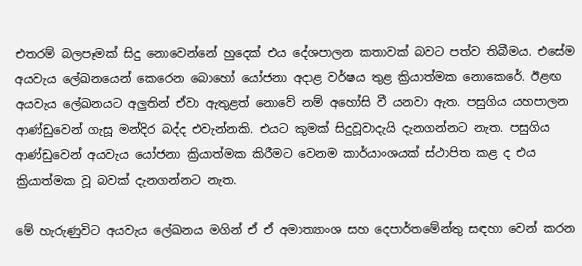එතරම් බලපෑමක් සිදු නොවෙන්නේ හුදෙක් එය දේශපාලන කතාවක් බවට පත්ව තිබීමය. එසේම අයවැය ලේඛනයෙන් කෙරෙන බොහෝ යෝජනා අදාළ වර්ෂය තුළ ක්‍රියාත්මක නොකෙරේ. ඊළඟ අයවැය ලේඛනයට අලුතින් ඒවා ඇතුළත් නොවේ නම් අහෝසි වී යනවා ඇත. පසුගිය යහපාලන ආණ්ඩුවෙන් ගැසූ මන්දිර බද්ද එවැන්නකි. එයට කුමක් සිදුවූවාදැයි දැනගන්නට නැත. පසුගිය ආණ්ඩුවෙන් අයවැය යෝජනා ක්‍රියාත්මක කිරීමට වෙනම කාර්යාංශයක් ස්ථාපිත කළ ද එය ක්‍රියාත්මක වූ බවක් දැනගන්නට නැත.

මේ හැරුණුවිට අයවැය ලේඛනය මගින් ඒ ඒ අමාත්‍යාංශ සහ දෙපාර්තමේන්තු සඳහා වෙන් කරන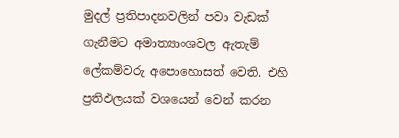මුදල් ප්‍රතිපාදනවලින් පවා වැඩක් ගැනීමට අමාත්‍යාංශවල ඇතැම් ලේකම්වරු අපොහොසත් වෙති. එහි ප්‍රතිඵලයක් වශයෙන් වෙන් කරන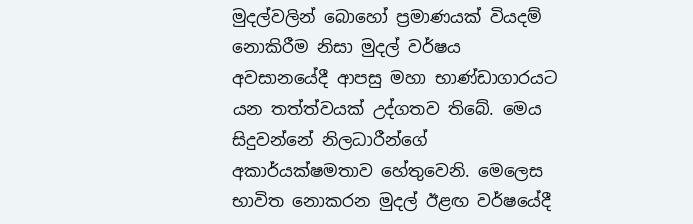මුදල්වලින් බොහෝ ප්‍රමාණයක් වියදම් නොකිරීම නිසා මුදල් වර්ෂය අවසානයේදී ආපසු මහා භාණ්ඩාගාරයට යන තත්ත්වයක් උද්ගතව තිබේ. මෙය සිදුවන්නේ නිලධාරීන්ගේ අකාර්යක්ෂමතාව හේතුවෙනි. මෙලෙස භාවිත නොකරන මුදල් ඊළඟ වර්ෂයේදී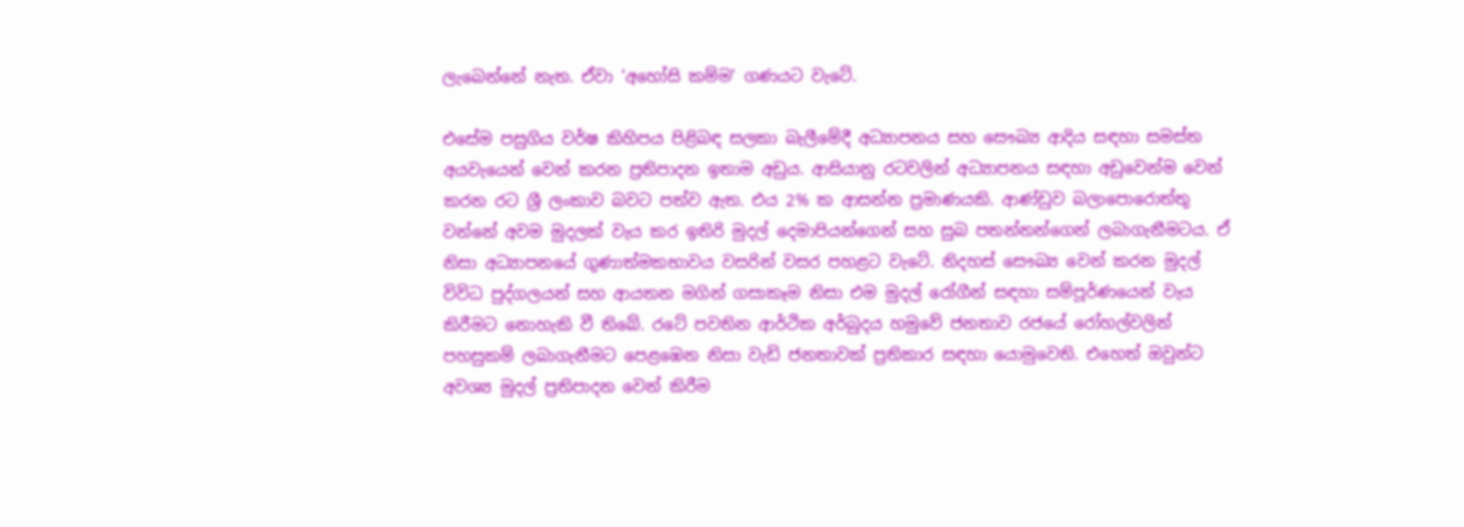ලැබෙන්නේ නැත. ඒවා 'අහෝසි කම්ම' ගණයට වැටේ.

එසේම පසුගිය වර්ෂ කිහිපය පිළිබඳ සලකා බැලීමේදී අධ්‍යාපනය සහ සෞඛ්‍ය ආදිය සඳහා සමස්ත අයවැයෙන් වෙන් කරන ප්‍රතිපාදන ඉතාම අඩුය. ආසියානු රටවලින් අධ්‍යාපනය සඳහා අඩුවෙන්ම වෙන් කරන රට ශ්‍රී ලංකාව බවට පත්ව ඇත. එය 2% ක ආසන්න ප්‍රමාණයකි. ආණ්ඩුව බලාපොරොත්තු වන්නේ අවම මුදලක් වැය කර ඉතිරි මුදල් දෙමාපියන්ගෙන් සහ සුබ පතන්නන්ගෙන් ලබාගැනීමටය. ඒ නිසා අධ්‍යාපනයේ ගුණාත්මකභාවය වසරින් වසර පහළට වැටේ. නිදහස් සෞඛ්‍ය වෙන් කරන මුදල් විවිධ පුද්ගලයන් සහ ආයතන මගින් ගසාකෑම නිසා එම මුදල් රෝගීන් සඳහා සම්පූර්ණයෙන් වැය කිරීමට නොහැකි වී තිබේ. රටේ පවතින ආර්ථික අර්බුදය හමුවේ ජනතාව රජයේ රෝහල්වලින් පහසුකම් ලබාගැනීමට පෙළඹෙන නිසා වැඩි ජනතාවක් ප්‍රතිකාර සඳහා යොමුවෙති. එහෙත් ඔවුන්ට අවශ්‍ය මුදල් ප්‍රතිපාදන වෙන් කිරීම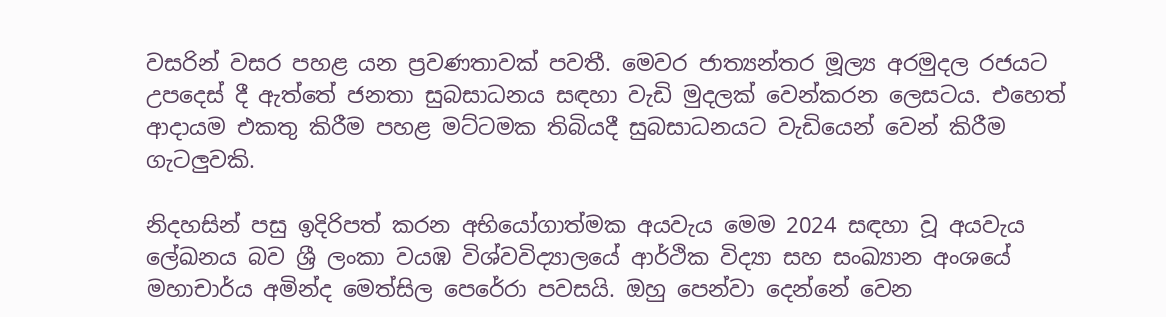වසරින් වසර පහළ යන ප්‍රවණතාවක් පවතී. මෙවර ජාත්‍යන්තර මූල්‍ය අරමුදල රජයට උපදෙස් දී ඇත්තේ ජනතා සුබසාධනය සඳහා වැඩි මුදලක් වෙන්කරන ලෙසටය. එහෙත් ආදායම එකතු කිරීම පහළ මට්ටමක තිබියදී සුබසාධනයට වැඩියෙන් වෙන් කිරීම ගැටලුවකි.

නිදහසින් පසු ඉදිරිපත් කරන අභියෝගාත්මක අයවැය මෙම 2024 සඳහා වූ අයවැය ලේඛනය බව ශ්‍රී ලංකා වයඹ විශ්වවිද්‍යාලයේ ආර්ථික විද්‍යා සහ සංඛ්‍යාන අංශයේ මහාචාර්ය අමින්ද මෙත්සිල පෙරේරා පවසයි. ඔහු පෙන්වා දෙන්නේ වෙන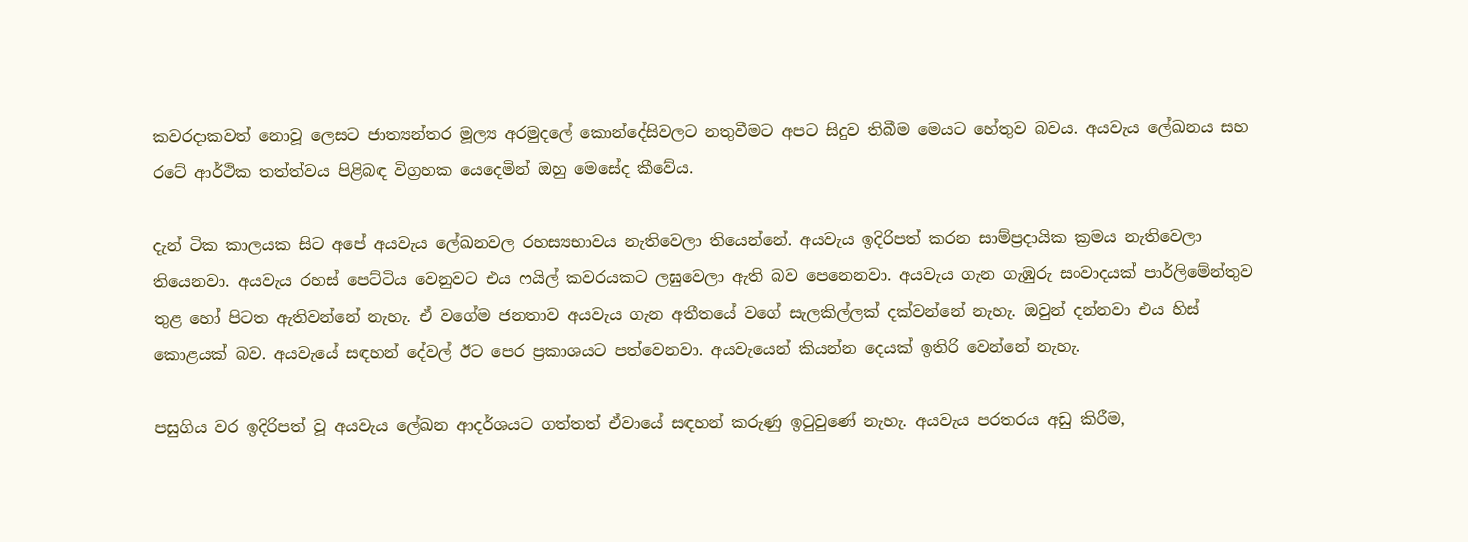කවරදාකවත් නොවූ ලෙසට ජාත්‍යන්තර මූල්‍ය අරමුදලේ කොන්දේසිවලට නතුවීමට අපට සිදුව තිබීම මෙයට හේතුව බවය. අයවැය ලේඛනය සහ රටේ ආර්ථික තත්ත්වය පිළිබඳ විග්‍රහක යෙදෙමින් ඔහු මෙසේද කීවේය.

දැන් ටික කාලයක සිට අපේ අයවැය ලේඛනවල රහස්‍යභාවය නැතිවෙලා තියෙන්නේ. අයවැය ඉදිරිපත් කරන සාම්ප්‍රදායික ක්‍රමය නැතිවෙලා තියෙනවා. අයවැය රහස් පෙට්ටිය වෙනුවට එය ෆයිල් කවරයකට ලඝුවෙලා ඇති බව පෙනෙනවා. අයවැය ගැන ගැඹුරු සංවාදයක් පාර්ලිමේන්තුව තුළ හෝ පිටත ඇතිවන්නේ නැහැ. ඒ වගේම ජනතාව අයවැය ගැන අතීතයේ වගේ සැලකිල්ලක් දක්වන්නේ නැහැ. ඔවුන් දන්නවා එය හිස් කොළයක් බව. අයවැයේ සඳහන් දේවල් ඊට පෙර ප්‍රකාශයට පත්වෙනවා. අයවැයෙන් කියන්න දෙයක් ඉතිරි වෙන්නේ නැහැ.

පසුගිය වර ඉදිරිපත් වූ අයවැය ලේඛන ආදර්ශයට ගත්තත් ඒවායේ සඳහන් කරුණු ඉටුවුණේ නැහැ. අයවැය පරතරය අඩු කිරීම,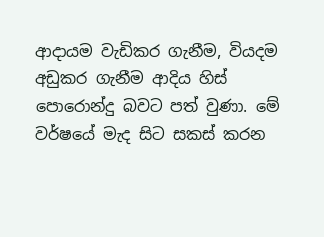ආදායම වැඩිකර ගැනීම, වියදම අඩුකර ගැනීම ආදිය හිස් පොරොන්දු බවට පත් වුණා. මේ වර්ෂයේ මැද සිට සකස් කරන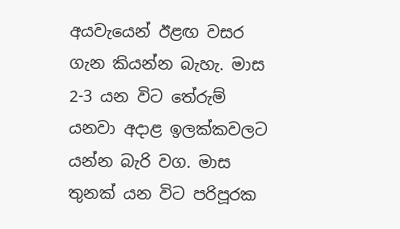අයවැයෙන් ඊළඟ වසර ගැන කියන්න බැහැ. මාස 2-3 යන විට තේරුම් යනවා අදාළ ඉලක්කවලට යන්න බැරි වග. මාස තුනක් යන විට පරිපූරක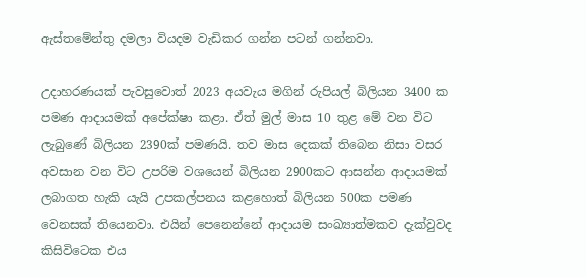ඇස්තමේන්තු දමලා වියදම වැඩිකර ගන්න පටන් ගන්නවා.

උදාහරණයක් පැවසුවොත් 2023 අයවැය මගින් රුපියල් බිලියන 3400 ක පමණ ආදායමක් අපේක්ෂා කළා. ඒත් මුල් මාස 10 තුළ මේ වන විට ලැබුණේ බිලියන 2390ක් පමණයි. තව මාස දෙකක් තිබෙන නිසා වසර අවසාන වන විට උපරිම වශයෙන් බිලියන 2900කට ආසන්න ආදායමක් ලබාගත හැකි යැයි උපකල්පනය කළහොත් බිලියන 500ක පමණ වෙනසක් තියෙනවා. එයින් පෙනෙන්නේ ආදායම සංඛ්‍යාත්මකව දැක්වුවද කිසිවිටෙක එය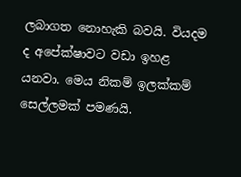ලබාගත නොහැකි බවයි. වියදම ද අපේක්ෂාවට වඩා ඉහළ යනවා. මෙය නිකම් ඉලක්කම් සෙල්ලමක් පමණයි.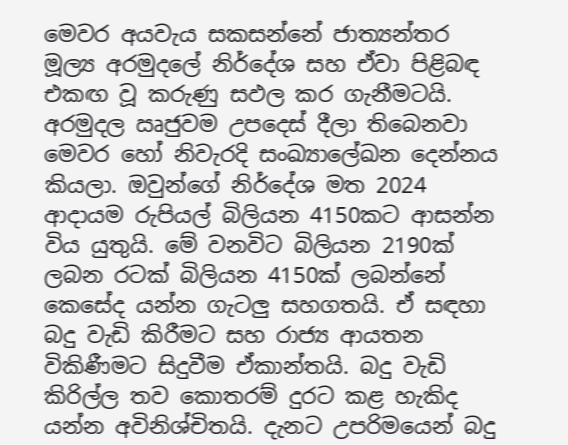මෙවර අයවැය සකසන්නේ ජාත්‍යන්තර මූල්‍ය අරමුදලේ නිර්දේශ සහ ඒවා පිළිබඳ එකඟ වූ කරුණු සඵල කර ගැනීමටයි. අරමුදල ඍජුවම උපදෙස් දීලා තිබෙනවා මෙවර හෝ නිවැරදි සංඛ්‍යාලේඛන දෙන්නය කියලා. ඔවුන්ගේ නිර්දේශ මත 2024 ආදායම රුපියල් බිලියන 4150කට ආසන්න විය යුතුයි. මේ වනවිට බිලියන 2190ක් ලබන රටක් බිලියන 4150ක් ලබන්නේ කෙසේද යන්න ගැටලු සහගතයි. ඒ සඳහා බදු වැඩි කිරීමට සහ රාජ්‍ය ආයතන විකිණීමට සිදුවීම ඒකාන්තයි. බදු වැඩි කිරිල්ල තව කොතරම් දුරට කළ හැකිද යන්න අවිනිශ්චිතයි. දැනට උපරිමයෙන් බදු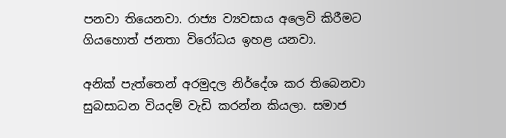පනවා තියෙනවා. රාජ්‍ය ව්‍යවසාය අලෙවි කිරීමට ගියහොත් ජනතා විරෝධය ඉහළ යනවා.

අනික් පැත්තෙන් අරමුදල නිර්දේශ කර තිබෙනවා සුබසාධන වියදම් වැඩි කරන්න කියලා. සමාජ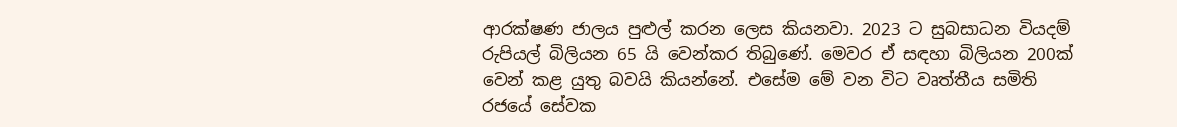ආරක්ෂණ ජාලය පුළුල් කරන ලෙස කියනවා. 2023 ට සුබසාධන වියදම් රුපියල් බිලියන 65 යි වෙන්කර තිබුණේ. මෙවර ඒ සඳහා බිලියන 200ක් වෙන් කළ යුතු බවයි කියන්නේ. එසේම මේ වන විට වෘත්තීය සමිති රජයේ සේවක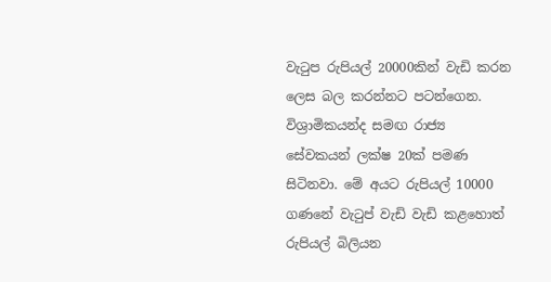වැටුප රුපියල් 20000කින් වැඩි කරන ලෙස බල කරන්නට පටන්ගෙන. විශ්‍රාමිකයන්ද සමඟ රාජ්‍ය සේවකයන් ලක්ෂ 20ක් පමණ සිටිනවා. මේ අයට රුපියල් 10000 ගණනේ වැටුප් වැඩි වැඩි කළහොත් රුපියල් බිලියන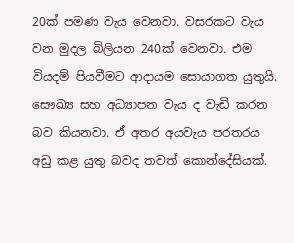20ක් පමණ වැය වෙනවා. වසරකට වැය වන මුදල බිලියන 240ක් වෙනවා. එම වියදම් පියවීමට ආදායම සොයාගත යුතුයි. සෞඛ්‍ය සහ අධ්‍යාපන වැය ද වැඩි කරන බව කියනවා. ඒ අතර අයවැය පරතරය අඩු කළ යුතු බවද තවත් කොන්දේසියක්.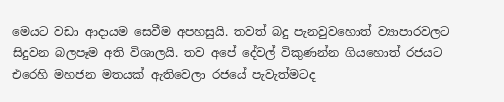මෙයට වඩා ආදායම සෙවීම අපහසුයි. තවත් බදු පැනවුවහොත් ව්‍යාපාරවලට සිදුවන බලපෑම අති විශාලයි. තව අපේ දේවල් විකුණන්න ගියහොත් රජයට එරෙහි මහජන මතයක් ඇතිවෙලා රජයේ පැවැත්මටද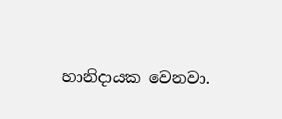හානිදායක වෙනවා.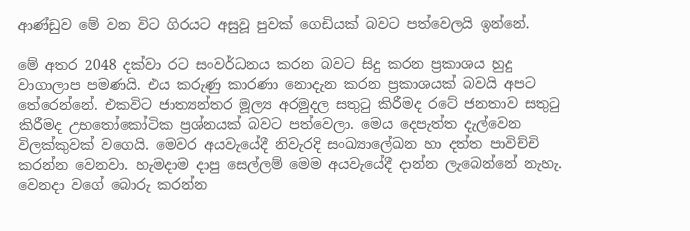ආණ්ඩුව මේ වන විට ගිරයට අසුවූ පුවක් ගෙඩියක් බවට පත්වෙලයි ඉන්නේ.

මේ අතර 2048 දක්වා රට සංවර්ධනය කරන බවට සිදු කරන ප්‍රකාශය හුදු වාගාලාප පමණයි. එය කරුණු කාරණා නොදැන කරන ප්‍රකාශයක් බවයි අපට තේරෙන්නේ. එකවිට ජාත්‍යන්තර මූල්‍ය අරමුදල සතුටු කිරීමද රටේ ජනතාව සතුටු කිරීමද උභතෝකෝටික ප්‍රශ්නයක් බවට පත්වෙලා. මෙය දෙපැත්ත දැල්වෙන විලක්කුවක් වගෙයි. මෙවර අයවැයේදී නිවැරදි සංඛ්‍යාලේඛන හා දත්ත පාවිච්චි කරන්න වෙනවා. හැමදාම දාපු සෙල්ලම් මෙම අයවැයේදී දාන්න ලැබෙන්නේ නැහැ. වෙනදා වගේ බොරු කරන්න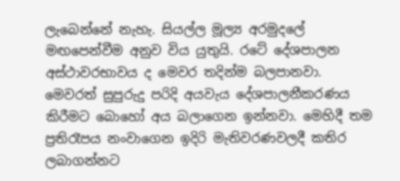ලැබෙන්නේ නැහැ. සියල්ල මූල්‍ය අරමුදලේ මඟපෙන්වීම අනුව විය යුතුයි. රටේ දේශපාලන අස්ථාවරභාවය ද මෙවර තදින්ම බලපානවා. මෙවරත් සුපුරුදු පරිදි අයවැය දේශපාලනීකරණය කිරීමට බොහෝ අය බලාගෙන ඉන්නවා. මෙහිදී තම ප්‍රතිරෑපය නංවාගෙන ඉදිරි මැතිවරණවලදී කතිර ලබාගන්නට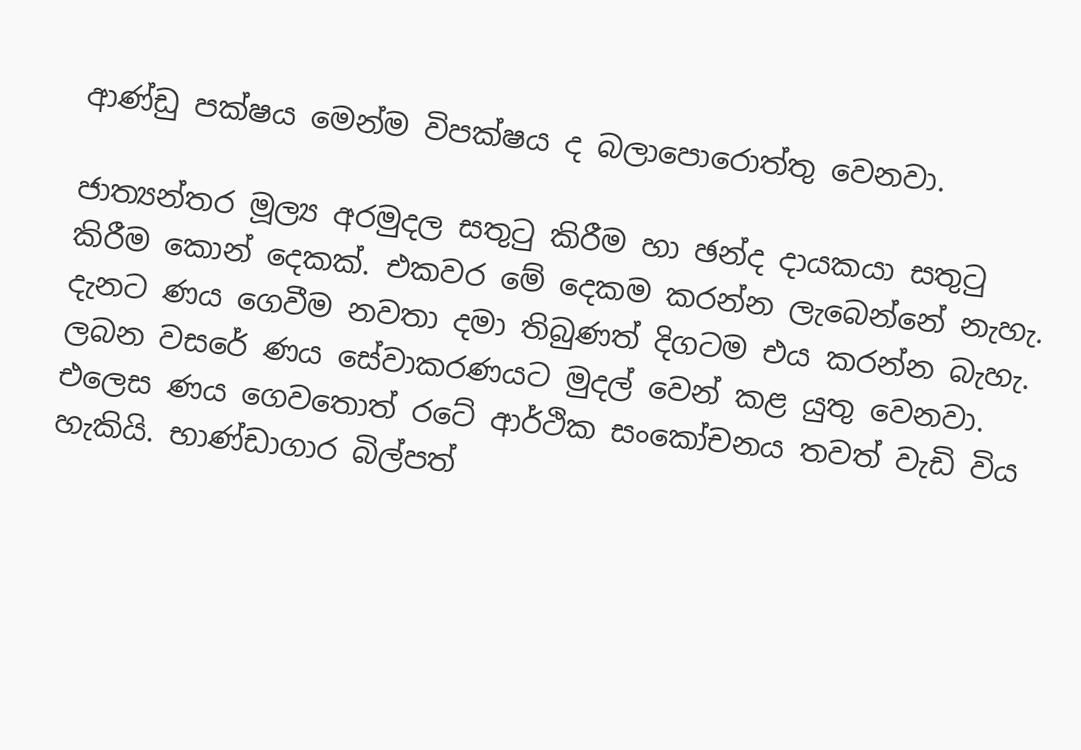ආණ්ඩු පක්ෂය මෙන්ම විපක්ෂය ද බලාපොරොත්තු වෙනවා.

ජාත්‍යන්තර මූල්‍ය අරමුදල සතුටු කිරීම හා ඡන්ද දායකයා සතුටු කිරීම කොන් දෙකක්. එකවර මේ දෙකම කරන්න ලැබෙන්නේ නැහැ. දැනට ණය ගෙවීම නවතා දමා තිබුණත් දිගටම එය කරන්න බැහැ. ලබන වසරේ ණය සේවාකරණයට මුදල් වෙන් කළ යුතු වෙනවා. එලෙස ණය ගෙවතොත් රටේ ආර්ථික සංකෝචනය තවත් වැඩි විය හැකියි. භාණ්ඩාගාර බිල්පත්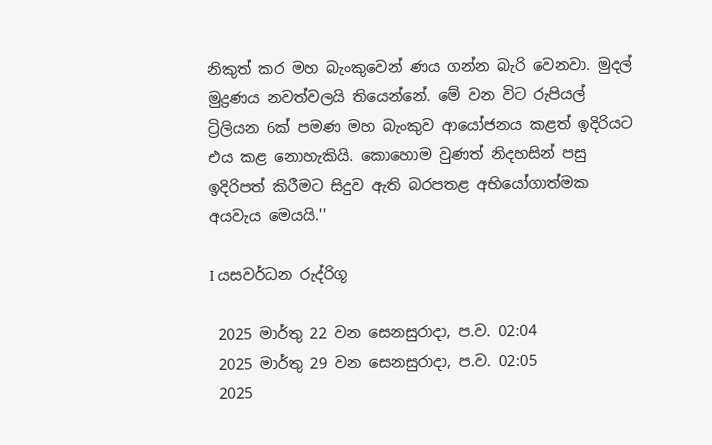නිකුත් කර මහ බැංකුවෙන් ණය ගන්න බැරි වෙනවා. මුදල් මුද්‍රණය නවත්වලයි තියෙන්නේ. මේ වන විට රුපියල් ට්‍රිලියන 6ක් පමණ මහ බැංකුව ආයෝජනය කළත් ඉදිරියට එය කළ නොහැකියි. කොහොම වුණත් නිදහසින් පසු ඉදිරිපත් කිරීමට සිදුව ඇති බරපතළ අභියෝගාත්මක අයවැය මෙයයි.''

I යසවර්ධන රුද්රිගූ

 2025 මාර්තු 22 වන සෙනසුරාදා, ප.ව. 02:04
 2025 මාර්තු 29 වන සෙනසුරාදා, ප.ව. 02:05
 2025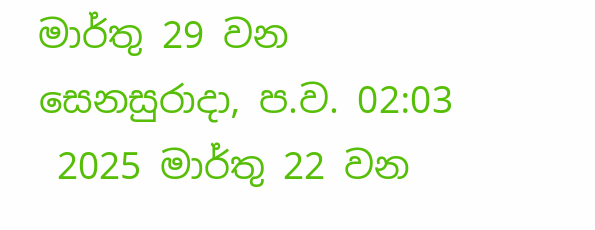මාර්තු 29 වන සෙනසුරාදා, ප.ව. 02:03
 2025 මාර්තු 22 වන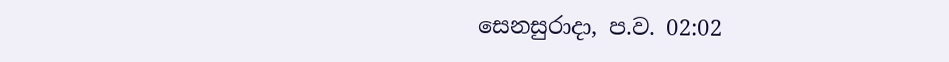සෙනසුරාදා, ප.ව. 02:02